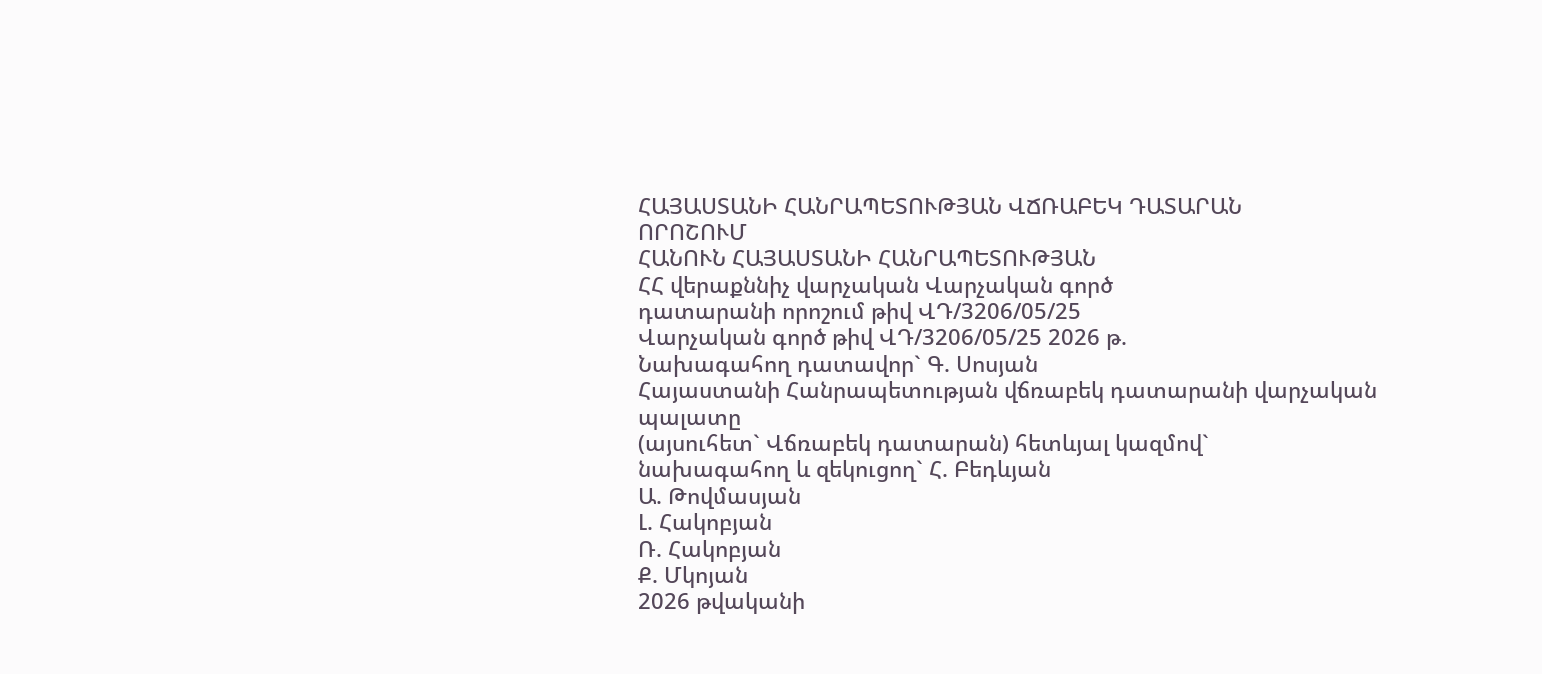ՀԱՅԱՍՏԱՆԻ ՀԱՆՐԱՊԵՏՈՒԹՅԱՆ ՎՃՌԱԲԵԿ ԴԱՏԱՐԱՆ
ՈՐՈՇՈՒՄ
ՀԱՆՈՒՆ ՀԱՅԱՍՏԱՆԻ ՀԱՆՐԱՊԵՏՈՒԹՅԱՆ
ՀՀ վերաքննիչ վարչական Վարչական գործ
դատարանի որոշում թիվ ՎԴ/3206/05/25
Վարչական գործ թիվ ՎԴ/3206/05/25 2026 թ.
Նախագահող դատավոր` Գ. Սոսյան
Հայաստանի Հանրապետության վճռաբեկ դատարանի վարչական պալատը
(այսուհետ` Վճռաբեկ դատարան) հետևյալ կազմով`
նախագահող և զեկուցող` Հ. Բեդևյան
Ա. Թովմասյան
Լ. Հակոբյան
Ռ. Հակոբյան
Ք. Մկոյան
2026 թվականի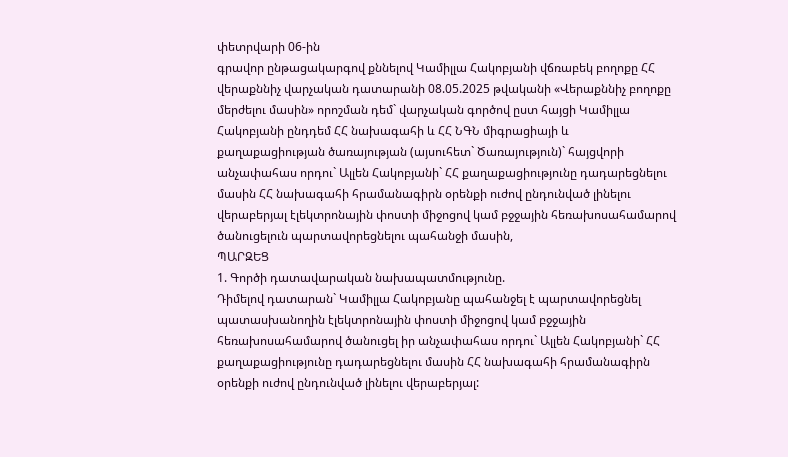փետրվարի 06-ին
գրավոր ընթացակարգով քննելով Կամիլլա Հակոբյանի վճռաբեկ բողոքը ՀՀ վերաքննիչ վարչական դատարանի 08.05.2025 թվականի «Վերաքննիչ բողոքը մերժելու մասին» որոշման դեմ` վարչական գործով ըստ հայցի Կամիլլա Հակոբյանի ընդդեմ ՀՀ նախագահի և ՀՀ ՆԳՆ միգրացիայի և քաղաքացիության ծառայության (այսուհետ` Ծառայություն)` հայցվորի անչափահաս որդու` Ալլեն Հակոբյանի` ՀՀ քաղաքացիությունը դադարեցնելու մասին ՀՀ նախագահի հրամանագիրն օրենքի ուժով ընդունված լինելու վերաբերյալ էլեկտրոնային փոստի միջոցով կամ բջջային հեռախոսահամարով ծանուցելուն պարտավորեցնելու պահանջի մասին,
ՊԱՐԶԵՑ
1. Գործի դատավարական նախապատմությունը.
Դիմելով դատարան` Կամիլլա Հակոբյանը պահանջել է պարտավորեցնել պատասխանողին էլեկտրոնային փոստի միջոցով կամ բջջային հեռախոսահամարով ծանուցել իր անչափահաս որդու` Ալլեն Հակոբյանի` ՀՀ քաղաքացիությունը դադարեցնելու մասին ՀՀ նախագահի հրամանագիրն օրենքի ուժով ընդունված լինելու վերաբերյալ: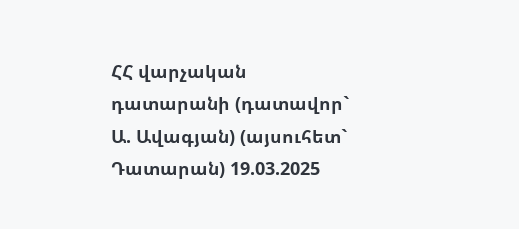ՀՀ վարչական դատարանի (դատավոր` Ա. Ավագյան) (այսուհետ` Դատարան) 19.03.2025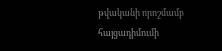թվականի որոշմամբ հայցադիմումի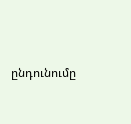ընդունումը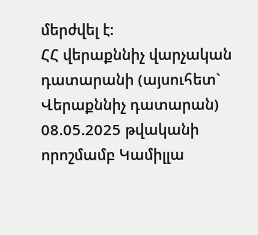մերժվել է:
ՀՀ վերաքննիչ վարչական դատարանի (այսուհետ` Վերաքննիչ դատարան) 08.05.2025 թվականի որոշմամբ Կամիլլա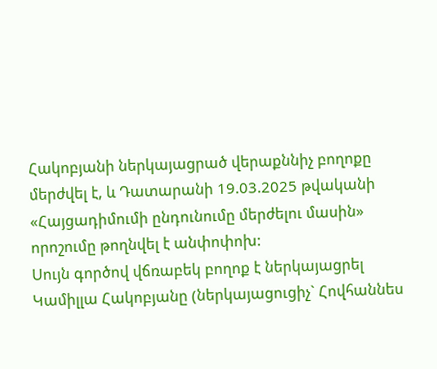Հակոբյանի ներկայացրած վերաքննիչ բողոքը մերժվել է, և Դատարանի 19.03.2025 թվականի «Հայցադիմումի ընդունումը մերժելու մասին» որոշումը թողնվել է անփոփոխ:
Սույն գործով վճռաբեկ բողոք է ներկայացրել Կամիլլա Հակոբյանը (ներկայացուցիչ` Հովհաննես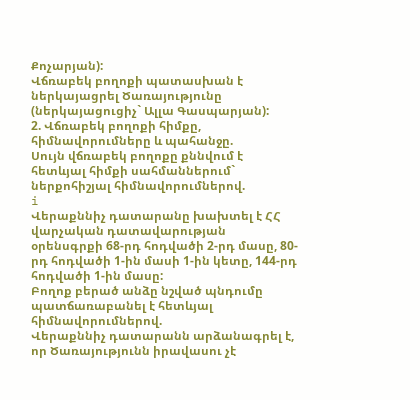Քոչարյան):
Վճռաբեկ բողոքի պատասխան է ներկայացրել Ծառայությունը (ներկայացուցիչ` Ալլա Գասպարյան):
2. Վճռաբեկ բողոքի հիմքը, հիմնավորումները և պահանջը.
Սույն վճռաբեկ բողոքը քննվում է հետևյալ հիմքի սահմաններում` ներքոհիշյալ հիմնավորումներով.
i
Վերաքննիչ դատարանը խախտել է ՀՀ վարչական դատավարության օրենսգրքի 68-րդ հոդվածի 2-րդ մասը, 80-րդ հոդվածի 1-ին մասի 1-ին կետը, 144-րդ հոդվածի 1-ին մասը:
Բողոք բերած անձը նշված պնդումը պատճառաբանել է հետևյալ հիմնավորումներով.
Վերաքննիչ դատարանն արձանագրել է, որ Ծառայությունն իրավասու չէ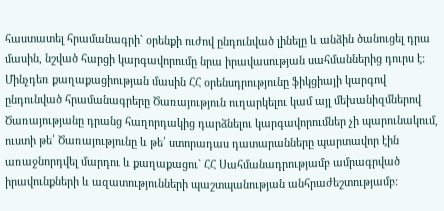հաստատել հրամանագրի` օրենքի ուժով ընդունված լինելը և անձին ծանուցել դրա մասին, նշված հարցի կարգավորումը նրա իրավասության սահմաններից դուրս է: Մինչդեռ քաղաքացիության մասին ՀՀ օրենսդրությունը ֆիկցիայի կարգով ընդունված հրամանագրերը Ծառայություն ուղարկելու կամ այլ մեխանիզմներով Ծառայությանը դրանց հաղորդակից դարձնելու կարգավորումներ չի պարունակում, ուստի թե՛ Ծառայությունը և թե՛ ստորադաս դատարանները պարտավոր էին առաջնորդվել մարդու և քաղաքացու` ՀՀ Սահմանադրությամբ ամրագրված իրավունքների և ազատությունների պաշտպանության անհրաժեշտությամբ: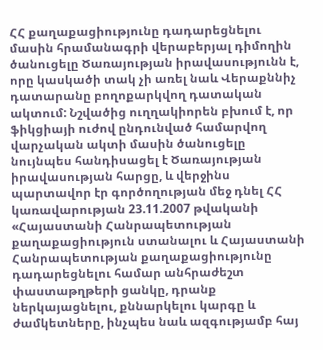ՀՀ քաղաքացիությունը դադարեցնելու մասին հրամանագրի վերաբերյալ դիմողին ծանուցելը Ծառայության իրավասությունն է, որը կասկածի տակ չի առել նաև Վերաքննիչ դատարանը բողոքարկվող դատական ակտում: Նշվածից ուղղակիորեն բխում է, որ ֆիկցիայի ուժով ընդունված համարվող վարչական ակտի մասին ծանուցելը նույնպես հանդիսացել է Ծառայության իրավասության հարցը, և վերջինս պարտավոր էր գործողության մեջ դնել ՀՀ կառավարության 23.11.2007 թվականի «Հայաստանի Հանրապետության քաղաքացիություն ստանալու և Հայաստանի Հանրապետության քաղաքացիությունը դադարեցնելու համար անհրաժեշտ փաստաթղթերի ցանկը, դրանք ներկայացնելու, քննարկելու կարգը և ժամկետները, ինչպես նաև ազգությամբ հայ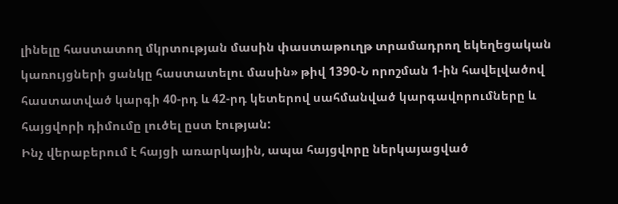լինելը հաստատող մկրտության մասին փաստաթուղթ տրամադրող եկեղեցական կառույցների ցանկը հաստատելու մասին» թիվ 1390-Ն որոշման 1-ին հավելվածով հաստատված կարգի 40-րդ և 42-րդ կետերով սահմանված կարգավորումները և հայցվորի դիմումը լուծել ըստ էության:
Ինչ վերաբերում է հայցի առարկային, ապա հայցվորը ներկայացված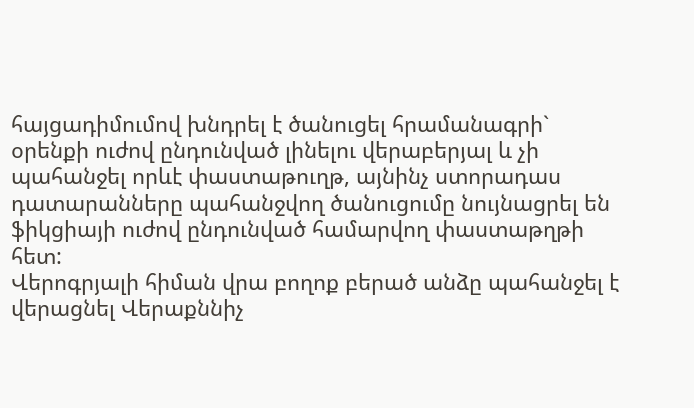հայցադիմումով խնդրել է ծանուցել հրամանագրի` օրենքի ուժով ընդունված լինելու վերաբերյալ և չի պահանջել որևէ փաստաթուղթ, այնինչ ստորադաս դատարանները պահանջվող ծանուցումը նույնացրել են ֆիկցիայի ուժով ընդունված համարվող փաստաթղթի հետ:
Վերոգրյալի հիման վրա բողոք բերած անձը պահանջել է վերացնել Վերաքննիչ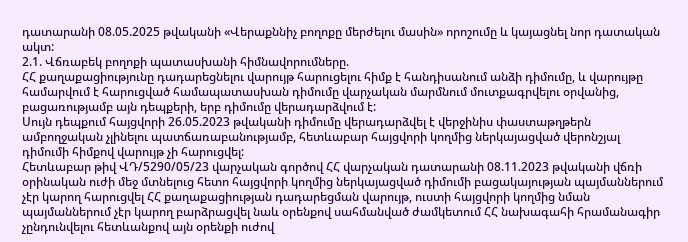դատարանի 08.05.2025 թվականի «Վերաքննիչ բողոքը մերժելու մասին» որոշումը և կայացնել նոր դատական ակտ:
2.1. Վճռաբեկ բողոքի պատասխանի հիմնավորումները.
ՀՀ քաղաքացիությունը դադարեցնելու վարույթ հարուցելու հիմք է հանդիսանում անձի դիմումը, և վարույթը համարվում է հարուցված համապատասխան դիմումը վարչական մարմնում մուտքագրվելու օրվանից, բացառությամբ այն դեպքերի, երբ դիմումը վերադարձվում է:
Սույն դեպքում հայցվորի 26.05.2023 թվականի դիմումը վերադարձվել է վերջինիս փաստաթղթերն ամբողջական չլինելու պատճառաբանությամբ, հետևաբար հայցվորի կողմից ներկայացված վերոնշյալ դիմումի հիմքով վարույթ չի հարուցվել:
Հետևաբար թիվ ՎԴ/5290/05/23 վարչական գործով ՀՀ վարչական դատարանի 08.11.2023 թվականի վճռի օրինական ուժի մեջ մտնելուց հետո հայցվորի կողմից ներկայացված դիմումի բացակայության պայմաններում չէր կարող հարուցվել ՀՀ քաղաքացիության դադարեցման վարույթ, ուստի հայցվորի կողմից նման պայմաններում չէր կարող բարձրացվել նաև օրենքով սահմանված ժամկետում ՀՀ նախագահի հրամանագիր չընդունվելու հետևանքով այն օրենքի ուժով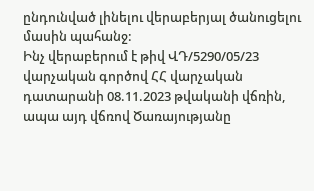ընդունված լինելու վերաբերյալ ծանուցելու մասին պահանջ:
Ինչ վերաբերում է թիվ ՎԴ/5290/05/23 վարչական գործով ՀՀ վարչական դատարանի 08.11.2023 թվականի վճռին, ապա այդ վճռով Ծառայությանը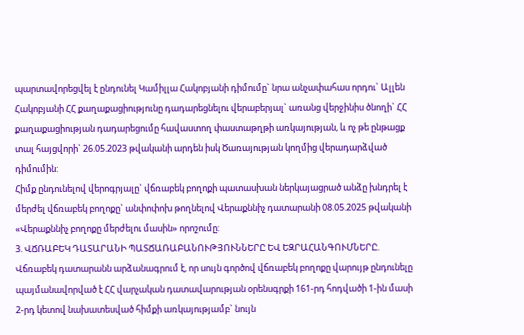պարտավորեցվել է ընդունել Կամիլլա Հակոբյանի դիմումը` նրա անչափահաս որդու` Ալլեն Հակոբյանի ՀՀ քաղաքացիությունը դադարեցնելու վերաբերյալ` առանց վերջինիս ծնողի` ՀՀ քաղաքացիության դադարեցումը հավաստող փաստաթղթի առկայության, և ոչ թե ընթացք տալ հայցվորի` 26.05.2023 թվականի արդեն իսկ Ծառայության կողմից վերադարձված դիմումին:
Հիմք ընդունելով վերոգրյալը` վճռաբեկ բողոքի պատասխան ներկայացրած անձը խնդրել է մերժել վճռաբեկ բողոքը` անփոփոխ թողնելով Վերաքննիչ դատարանի 08.05.2025 թվականի «Վերաքննիչ բողոքը մերժելու մասին» որոշումը:
3. ՎՃՌԱԲԵԿ ԴԱՏԱՐԱՆԻ ՊԱՏՃԱՌԱԲԱՆՈՒԹՅՈՒՆՆԵՐԸ ԵՎ ԵԶՐԱՀԱՆԳՈՒՄՆԵՐԸ.
Վճռաբեկ դատարանն արձանագրում է, որ սույն գործով վճռաբեկ բողոքը վարույթ ընդունելը պայմանավորված է ՀՀ վարչական դատավարության օրենսգրքի 161-րդ հոդվածի 1-ին մասի 2-րդ կետով նախատեսված հիմքի առկայությամբ` նույն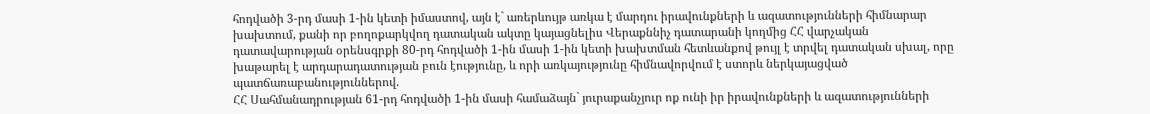հոդվածի 3-րդ մասի 1-ին կետի իմաստով, այն է` առերևույթ առկա է մարդու իրավունքների և ազատությունների հիմնարար խախտում, քանի որ բողոքարկվող դատական ակտը կայացնելիս Վերաքննիչ դատարանի կողմից ՀՀ վարչական դատավարության օրենսգրքի 80-րդ հոդվածի 1-ին մասի 1-ին կետի խախտման հետևանքով թույլ է տրվել դատական սխալ, որը խաթարել է արդարադատության բուն էությունը, և որի առկայությունը հիմնավորվում է ստորև ներկայացված պատճառաբանություններով.
ՀՀ Սահմանադրության 61-րդ հոդվածի 1-ին մասի համաձայն` յուրաքանչյուր ոք ունի իր իրավունքների և ազատությունների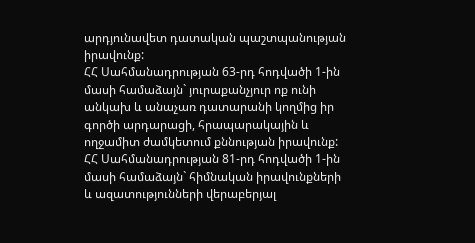արդյունավետ դատական պաշտպանության իրավունք:
ՀՀ Սահմանադրության 63-րդ հոդվածի 1-ին մասի համաձայն` յուրաքանչյուր ոք ունի անկախ և անաչառ դատարանի կողմից իր գործի արդարացի, հրապարակային և ողջամիտ ժամկետում քննության իրավունք:
ՀՀ Սահմանադրության 81-րդ հոդվածի 1-ին մասի համաձայն` հիմնական իրավունքների և ազատությունների վերաբերյալ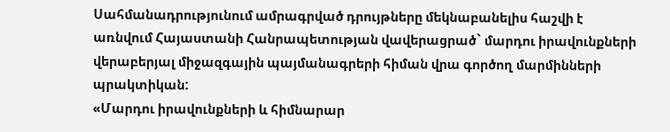Սահմանադրությունում ամրագրված դրույթները մեկնաբանելիս հաշվի է առնվում Հայաստանի Հանրապետության վավերացրած` մարդու իրավունքների վերաբերյալ միջազգային պայմանագրերի հիման վրա գործող մարմինների պրակտիկան:
«Մարդու իրավունքների և հիմնարար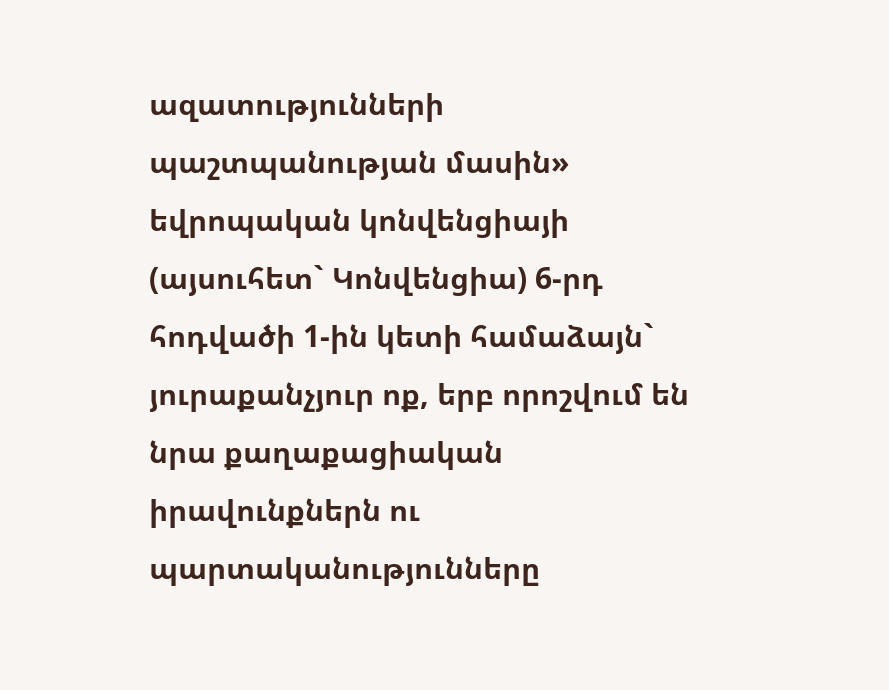ազատությունների պաշտպանության մասին» եվրոպական կոնվենցիայի (այսուհետ` Կոնվենցիա) 6-րդ հոդվածի 1-ին կետի համաձայն` յուրաքանչյուր ոք, երբ որոշվում են նրա քաղաքացիական իրավունքներն ու պարտականությունները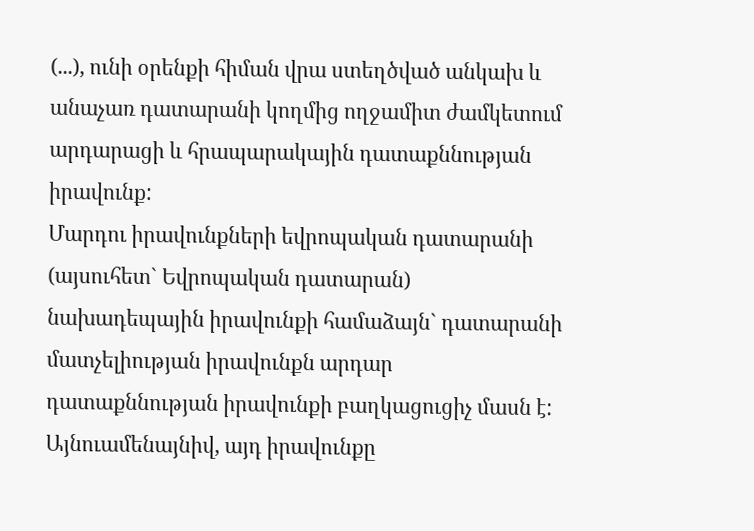(...), ունի օրենքի հիման վրա ստեղծված անկախ և անաչառ դատարանի կողմից ողջամիտ ժամկետում արդարացի և հրապարակային դատաքննության իրավունք:
Մարդու իրավունքների եվրոպական դատարանի (այսուհետ` Եվրոպական դատարան) նախադեպային իրավունքի համաձայն` դատարանի մատչելիության իրավունքն արդար դատաքննության իրավունքի բաղկացուցիչ մասն է: Այնուամենայնիվ, այդ իրավունքը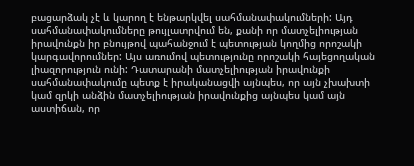բացարձակ չէ և կարող է ենթարկվել սահմանափակումների: Այդ սահմանափակումները թույլատրվում են, քանի որ մատչելիության իրավունքն իր բնույթով պահանջում է պետության կողմից որոշակի կարգավորումներ: Այս առումով պետությունը որոշակի հայեցողական լիազորություն ունի: Դատարանի մատչելիության իրավունքի սահմանափակումը պետք է իրականացվի այնպես, որ այն չխախտի կամ զրկի անձին մատչելիության իրավունքից այնպես կամ այն աստիճան, որ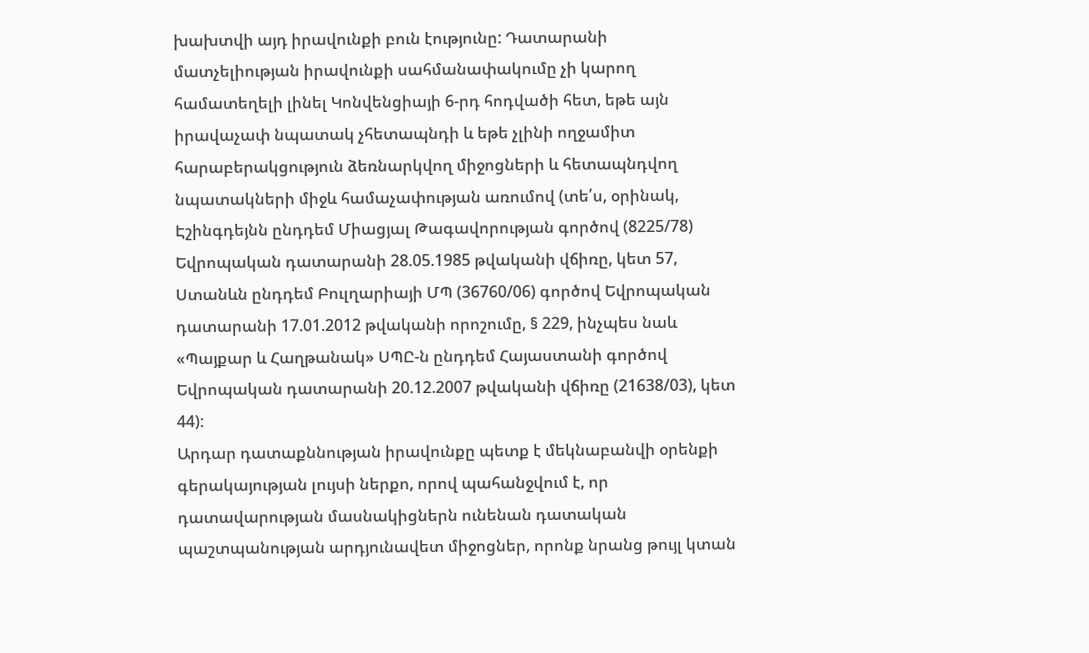խախտվի այդ իրավունքի բուն էությունը: Դատարանի մատչելիության իրավունքի սահմանափակումը չի կարող համատեղելի լինել Կոնվենցիայի 6-րդ հոդվածի հետ, եթե այն իրավաչափ նպատակ չհետապնդի և եթե չլինի ողջամիտ հարաբերակցություն ձեռնարկվող միջոցների և հետապնդվող նպատակների միջև համաչափության առումով (տե՛ս, օրինակ, Էշինգդեյնն ընդդեմ Միացյալ Թագավորության գործով (8225/78) Եվրոպական դատարանի 28.05.1985 թվականի վճիռը, կետ 57, Ստանևն ընդդեմ Բուլղարիայի ՄՊ (36760/06) գործով Եվրոպական դատարանի 17.01.2012 թվականի որոշումը, § 229, ինչպես նաև «Պայքար և Հաղթանակ» ՍՊԸ-ն ընդդեմ Հայաստանի գործով Եվրոպական դատարանի 20.12.2007 թվականի վճիռը (21638/03), կետ 44):
Արդար դատաքննության իրավունքը պետք է մեկնաբանվի օրենքի գերակայության լույսի ներքո, որով պահանջվում է, որ դատավարության մասնակիցներն ունենան դատական պաշտպանության արդյունավետ միջոցներ, որոնք նրանց թույլ կտան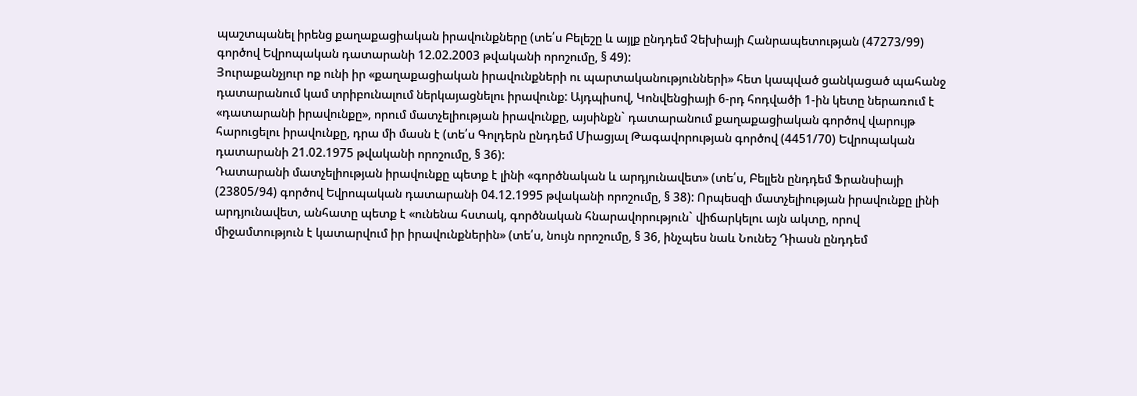պաշտպանել իրենց քաղաքացիական իրավունքները (տե՛ս Բելեշը և այլք ընդդեմ Չեխիայի Հանրապետության (47273/99) գործով Եվրոպական դատարանի 12.02.2003 թվականի որոշումը, § 49):
Յուրաքանչյուր ոք ունի իր «քաղաքացիական իրավունքների ու պարտականությունների» հետ կապված ցանկացած պահանջ դատարանում կամ տրիբունալում ներկայացնելու իրավունք: Այդպիսով, Կոնվենցիայի 6-րդ հոդվածի 1-ին կետը ներառում է «դատարանի իրավունքը», որում մատչելիության իրավունքը, այսինքն` դատարանում քաղաքացիական գործով վարույթ հարուցելու իրավունքը, դրա մի մասն է (տե՛ս Գոլդերն ընդդեմ Միացյալ Թագավորության գործով (4451/70) Եվրոպական դատարանի 21.02.1975 թվականի որոշումը, § 36):
Դատարանի մատչելիության իրավունքը պետք է լինի «գործնական և արդյունավետ» (տե՛ս, Բելլեն ընդդեմ Ֆրանսիայի (23805/94) գործով Եվրոպական դատարանի 04.12.1995 թվականի որոշումը, § 38): Որպեսզի մատչելիության իրավունքը լինի արդյունավետ, անհատը պետք է «ունենա հստակ, գործնական հնարավորություն` վիճարկելու այն ակտը, որով միջամտություն է կատարվում իր իրավունքներին» (տե՛ս, նույն որոշումը, § 36, ինչպես նաև Նունեշ Դիասն ընդդեմ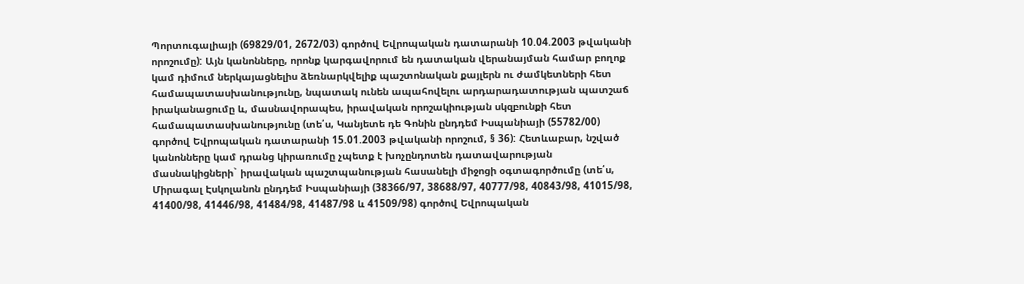Պորտուգալիայի (69829/01, 2672/03) գործով Եվրոպական դատարանի 10.04.2003 թվականի որոշումը): Այն կանոնները, որոնք կարգավորում են դատական վերանայման համար բողոք կամ դիմում ներկայացնելիս ձեռնարկվելիք պաշտոնական քայլերն ու ժամկետների հետ համապատասխանությունը, նպատակ ունեն ապահովելու արդարադատության պատշաճ իրականացումը և, մասնավորապես, իրավական որոշակիության սկզբունքի հետ համապատասխանությունը (տե՛ս, Կանյետե դե Գոնին ընդդեմ Իսպանիայի (55782/00) գործով Եվրոպական դատարանի 15.01.2003 թվականի որոշում, § 36): Հետևաբար, նշված կանոնները կամ դրանց կիրառումը չպետք է խոչընդոտեն դատավարության մասնակիցների` իրավական պաշտպանության հասանելի միջոցի օգտագործումը (տե՛ս, Միրագալ Էսկոլանոն ընդդեմ Իսպանիայի (38366/97, 38688/97, 40777/98, 40843/98, 41015/98, 41400/98, 41446/98, 41484/98, 41487/98 և 41509/98) գործով Եվրոպական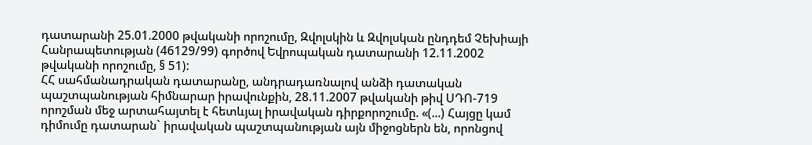դատարանի 25.01.2000 թվականի որոշումը, Զվոլսկին և Զվոլսկան ընդդեմ Չեխիայի Հանրապետության (46129/99) գործով Եվրոպական դատարանի 12.11.2002 թվականի որոշումը, § 51):
ՀՀ սահմանադրական դատարանը, անդրադառնալով անձի դատական պաշտպանության հիմնարար իրավունքին, 28.11.2007 թվականի թիվ ՍԴՈ-719 որոշման մեջ արտահայտել է հետևյալ իրավական դիրքորոշումը. «(...) Հայցը կամ դիմումը դատարան` իրավական պաշտպանության այն միջոցներն են, որոնցով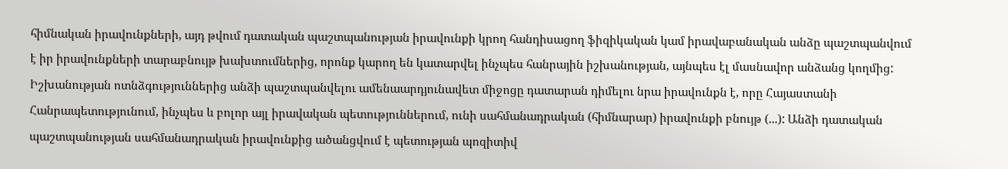հիմնական իրավունքների, այդ թվում դատական պաշտպանության իրավունքի կրող հանդիսացող ֆիզիկական կամ իրավաբանական անձը պաշտպանվում է իր իրավունքների տարաբնույթ խախտումներից, որոնք կարող են կատարվել ինչպես հանրային իշխանության, այնպես էլ մասնավոր անձանց կողմից: Իշխանության ոտնձգություններից անձի պաշտպանվելու ամենաարդյունավետ միջոցը դատարան դիմելու նրա իրավունքն է, որը Հայաստանի Հանրապետությունում, ինչպես և բոլոր այլ իրավական պետություններում, ունի սահմանադրական (հիմնարար) իրավունքի բնույթ (...): Անձի դատական պաշտպանության սահմանադրական իրավունքից ածանցվում է պետության պոզիտիվ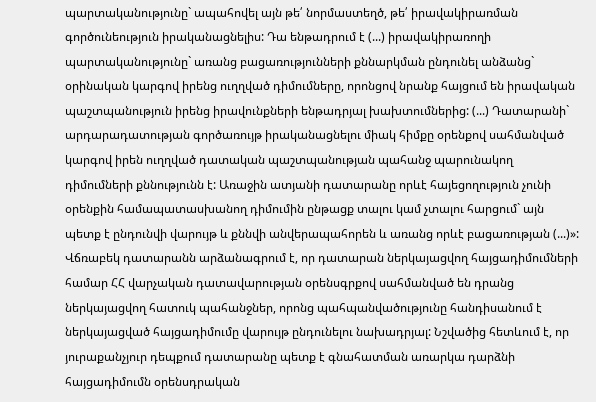պարտականությունը` ապահովել այն թե՛ նորմաստեղծ, թե՛ իրավակիրառման գործունեություն իրականացնելիս: Դա ենթադրում է (...) իրավակիրառողի պարտականությունը` առանց բացառությունների քննարկման ընդունել անձանց` օրինական կարգով իրենց ուղղված դիմումները, որոնցով նրանք հայցում են իրավական պաշտպանություն իրենց իրավունքների ենթադրյալ խախտումներից: (...) Դատարանի` արդարադատության գործառույթ իրականացնելու միակ հիմքը օրենքով սահմանված կարգով իրեն ուղղված դատական պաշտպանության պահանջ պարունակող դիմումների քննությունն է: Առաջին ատյանի դատարանը որևէ հայեցողություն չունի օրենքին համապատասխանող դիմումին ընթացք տալու կամ չտալու հարցում` այն պետք է ընդունվի վարույթ և քննվի անվերապահորեն և առանց որևէ բացառության (...)»:
Վճռաբեկ դատարանն արձանագրում է, որ դատարան ներկայացվող հայցադիմումների համար ՀՀ վարչական դատավարության օրենսգրքով սահմանված են դրանց ներկայացվող հատուկ պահանջներ, որոնց պահպանվածությունը հանդիսանում է ներկայացված հայցադիմումը վարույթ ընդունելու նախադրյալ: Նշվածից հետևում է, որ յուրաքանչյուր դեպքում դատարանը պետք է գնահատման առարկա դարձնի հայցադիմումն օրենսդրական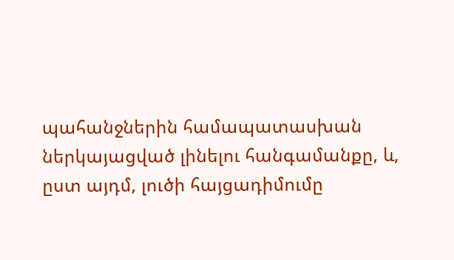պահանջներին համապատասխան ներկայացված լինելու հանգամանքը, և, ըստ այդմ, լուծի հայցադիմումը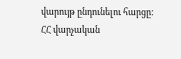վարույթ ընդունելու հարցը:
ՀՀ վարչական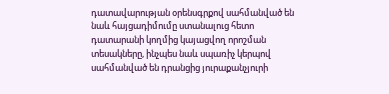դատավարության օրենսգրքով սահմանված են նաև հայցադիմումը ստանալուց հետո դատարանի կողմից կայացվող որոշման տեսակները, ինչպես նաև սպառիչ կերպով սահմանված են դրանցից յուրաքանչյուրի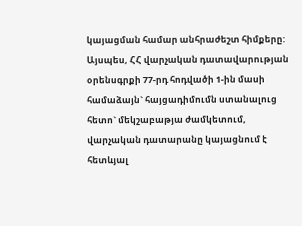կայացման համար անհրաժեշտ հիմքերը:
Այսպես, ՀՀ վարչական դատավարության օրենսգրքի 77-րդ հոդվածի 1-ին մասի համաձայն` հայցադիմումն ստանալուց հետո` մեկշաբաթյա ժամկետում, վարչական դատարանը կայացնում է հետևյալ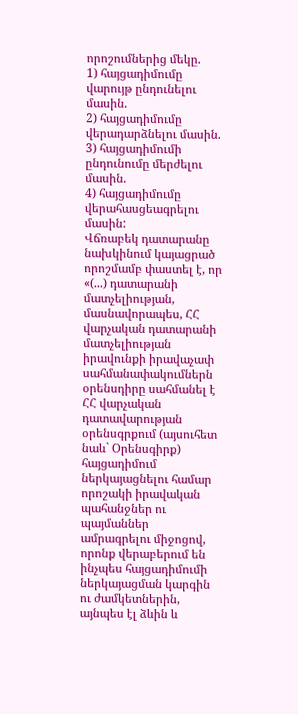որոշումներից մեկը.
1) հայցադիմումը վարույթ ընդունելու մասին.
2) հայցադիմումը վերադարձնելու մասին.
3) հայցադիմումի ընդունումը մերժելու մասին.
4) հայցադիմումը վերահասցեագրելու մասին:
Վճռաբեկ դատարանը նախկինում կայացրած որոշմամբ փաստել է, որ «(...) դատարանի մատչելիության, մասնավորապես, ՀՀ վարչական դատարանի մատչելիության իրավունքի իրավաչափ սահմանափակումներն օրենսդիրը սահմանել է ՀՀ վարչական դատավարության օրենսգրքում (այսուհետ նաև` Օրենսգիրք) հայցադիմում ներկայացնելու համար որոշակի իրավական պահանջներ ու պայմաններ ամրագրելու միջոցով, որոնք վերաբերում են ինչպես հայցադիմումի ներկայացման կարգին ու ժամկետներին, այնպես էլ ձևին և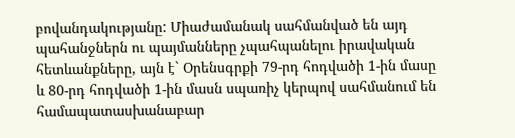բովանդակությանը: Միաժամանակ սահմանված են այդ պահանջներն ու պայմանները չպահպանելու իրավական հետևանքները, այն է` Օրենսգրքի 79-րդ հոդվածի 1-ին մասը և 80-րդ հոդվածի 1-ին մասն սպառիչ կերպով սահմանում են համապատասխանաբար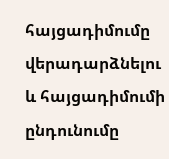հայցադիմումը վերադարձնելու և հայցադիմումի ընդունումը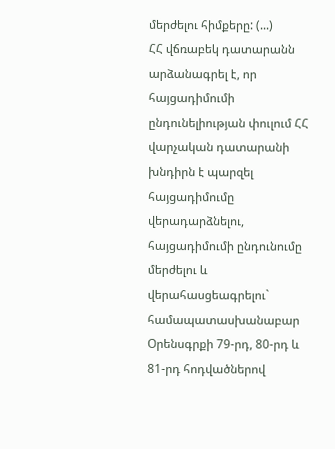մերժելու հիմքերը: (...)
ՀՀ վճռաբեկ դատարանն արձանագրել է, որ հայցադիմումի ընդունելիության փուլում ՀՀ վարչական դատարանի խնդիրն է պարզել հայցադիմումը վերադարձնելու, հայցադիմումի ընդունումը մերժելու և վերահասցեագրելու` համապատասխանաբար Օրենսգրքի 79-րդ, 80-րդ և 81-րդ հոդվածներով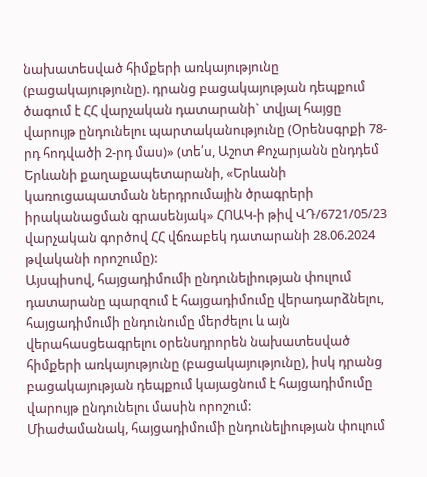նախատեսված հիմքերի առկայությունը (բացակայությունը). դրանց բացակայության դեպքում ծագում է ՀՀ վարչական դատարանի` տվյալ հայցը վարույթ ընդունելու պարտականությունը (Օրենսգրքի 78-րդ հոդվածի 2-րդ մաս)» (տե՛ս, Աշոտ Քոչարյանն ընդդեմ Երևանի քաղաքապետարանի, «Երևանի կառուցապատման ներդրումային ծրագրերի իրականացման գրասենյակ» ՀՈԱԿ-ի թիվ ՎԴ/6721/05/23 վարչական գործով ՀՀ վճռաբեկ դատարանի 28.06.2024 թվականի որոշումը):
Այսպիսով, հայցադիմումի ընդունելիության փուլում դատարանը պարզում է հայցադիմումը վերադարձնելու, հայցադիմումի ընդունումը մերժելու և այն վերահասցեագրելու օրենսդրորեն նախատեսված հիմքերի առկայությունը (բացակայությունը), իսկ դրանց բացակայության դեպքում կայացնում է հայցադիմումը վարույթ ընդունելու մասին որոշում:
Միաժամանակ, հայցադիմումի ընդունելիության փուլում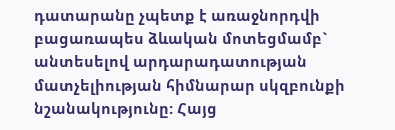դատարանը չպետք է առաջնորդվի բացառապես ձևական մոտեցմամբ` անտեսելով արդարադատության մատչելիության հիմնարար սկզբունքի նշանակությունը: Հայց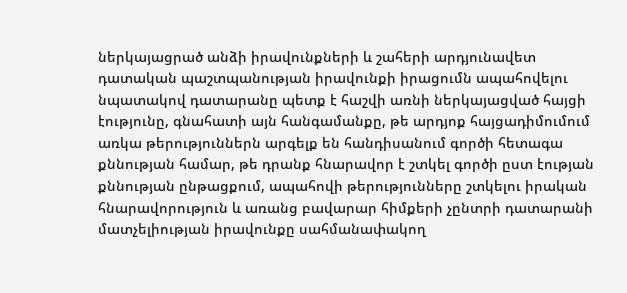ներկայացրած անձի իրավունքների և շահերի արդյունավետ դատական պաշտպանության իրավունքի իրացումն ապահովելու նպատակով դատարանը պետք է հաշվի առնի ներկայացված հայցի էությունը, գնահատի այն հանգամանքը, թե արդյոք հայցադիմումում առկա թերություններն արգելք են հանդիսանում գործի հետագա քննության համար, թե դրանք հնարավոր է շտկել գործի ըստ էության քննության ընթացքում, ապահովի թերությունները շտկելու իրական հնարավորություն և առանց բավարար հիմքերի չընտրի դատարանի մատչելիության իրավունքը սահմանափակող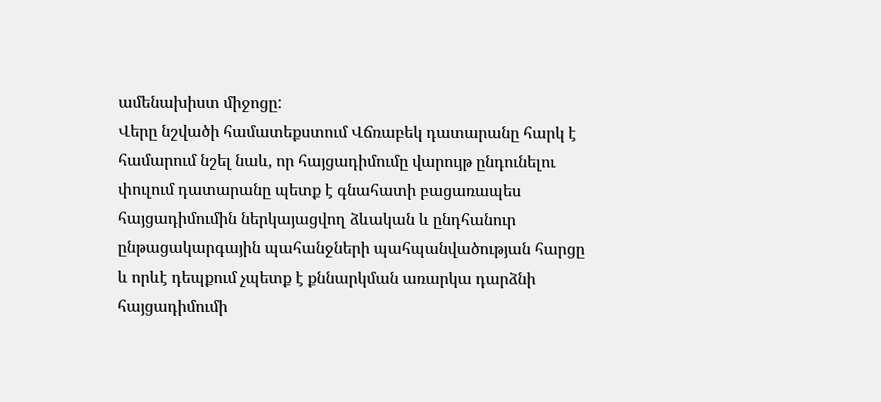ամենախիստ միջոցը:
Վերը նշվածի համատեքստում Վճռաբեկ դատարանը հարկ է համարում նշել նաև, որ հայցադիմումը վարույթ ընդունելու փուլում դատարանը պետք է գնահատի բացառապես հայցադիմումին ներկայացվող ձևական և ընդհանուր ընթացակարգային պահանջների պահպանվածության հարցը և որևէ դեպքում չպետք է քննարկման առարկա դարձնի հայցադիմումի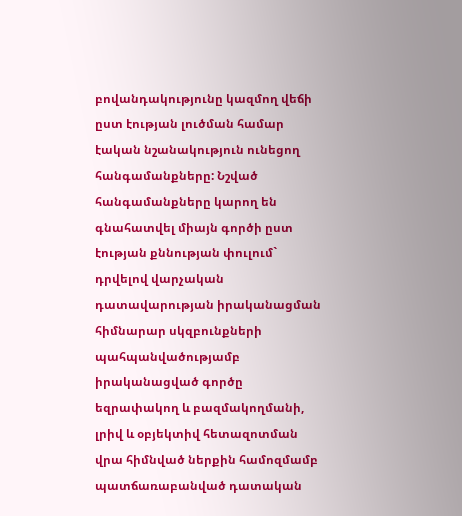բովանդակությունը կազմող վեճի ըստ էության լուծման համար էական նշանակություն ունեցող հանգամանքները: Նշված հանգամանքները կարող են գնահատվել միայն գործի ըստ էության քննության փուլում` դրվելով վարչական դատավարության իրականացման հիմնարար սկզբունքների պահպանվածությամբ իրականացված գործը եզրափակող և բազմակողմանի, լրիվ և օբյեկտիվ հետազոտման վրա հիմնված ներքին համոզմամբ պատճառաբանված դատական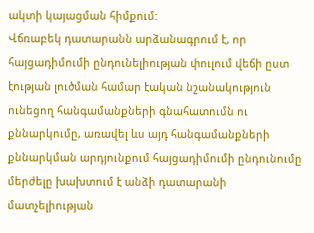ակտի կայացման հիմքում:
Վճռաբեկ դատարանն արձանագրում է, որ հայցադիմումի ընդունելիության փուլում վեճի ըստ էության լուծման համար էական նշանակություն ունեցող հանգամանքների գնահատումն ու քննարկումը, առավել ևս այդ հանգամանքների քննարկման արդյունքում հայցադիմումի ընդունումը մերժելը խախտում է անձի դատարանի մատչելիության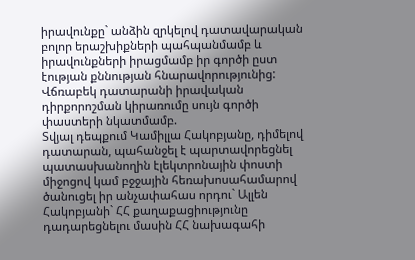իրավունքը` անձին զրկելով դատավարական բոլոր երաշխիքների պահպանմամբ և իրավունքների իրացմամբ իր գործի ըստ էության քննության հնարավորությունից:
Վճռաբեկ դատարանի իրավական դիրքորոշման կիրառումը սույն գործի փաստերի նկատմամբ.
Տվյալ դեպքում Կամիլլա Հակոբյանը, դիմելով դատարան, պահանջել է պարտավորեցնել պատասխանողին էլեկտրոնային փոստի միջոցով կամ բջջային հեռախոսահամարով ծանուցել իր անչափահաս որդու` Ալլեն Հակոբյանի` ՀՀ քաղաքացիությունը դադարեցնելու մասին ՀՀ նախագահի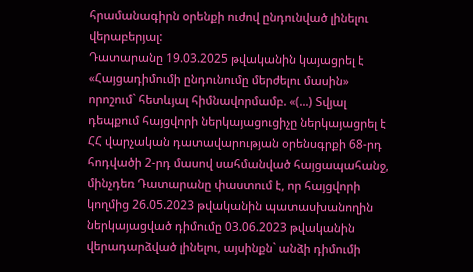հրամանագիրն օրենքի ուժով ընդունված լինելու վերաբերյալ:
Դատարանը 19.03.2025 թվականին կայացրել է «Հայցադիմումի ընդունումը մերժելու մասին» որոշում` հետևյալ հիմնավորմամբ. «(...) Տվյալ դեպքում հայցվորի ներկայացուցիչը ներկայացրել է ՀՀ վարչական դատավարության օրենսգրքի 68-րդ հոդվածի 2-րդ մասով սահմանված հայցապահանջ, մինչդեռ Դատարանը փաստում է, որ հայցվորի կողմից 26.05.2023 թվականին պատասխանողին ներկայացված դիմումը 03.06.2023 թվականին վերադարձված լինելու, այսինքն` անձի դիմումի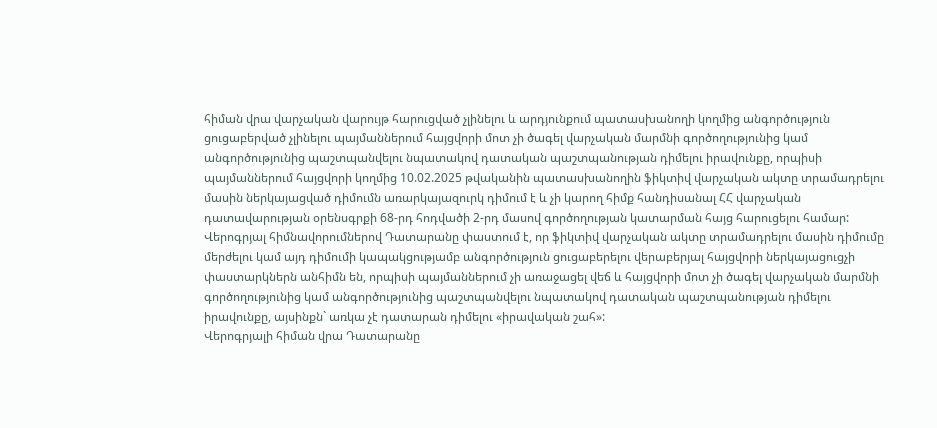հիման վրա վարչական վարույթ հարուցված չլինելու և արդյունքում պատասխանողի կողմից անգործություն ցուցաբերված չլինելու պայմաններում հայցվորի մոտ չի ծագել վարչական մարմնի գործողությունից կամ անգործությունից պաշտպանվելու նպատակով դատական պաշտպանության դիմելու իրավունքը, որպիսի պայմաններում հայցվորի կողմից 10.02.2025 թվականին պատասխանողին ֆիկտիվ վարչական ակտը տրամադրելու մասին ներկայացված դիմումն առարկայազուրկ դիմում է և չի կարող հիմք հանդիսանալ ՀՀ վարչական դատավարության օրենսգրքի 68-րդ հոդվածի 2-րդ մասով գործողության կատարման հայց հարուցելու համար:
Վերոգրյալ հիմնավորումներով Դատարանը փաստում է, որ ֆիկտիվ վարչական ակտը տրամադրելու մասին դիմումը մերժելու կամ այդ դիմումի կապակցությամբ անգործություն ցուցաբերելու վերաբերյալ հայցվորի ներկայացուցչի փաստարկներն անհիմն են, որպիսի պայմաններում չի առաջացել վեճ և հայցվորի մոտ չի ծագել վարչական մարմնի գործողությունից կամ անգործությունից պաշտպանվելու նպատակով դատական պաշտպանության դիմելու իրավունքը, այսինքն` առկա չէ դատարան դիմելու «իրավական շահ»:
Վերոգրյալի հիման վրա Դատարանը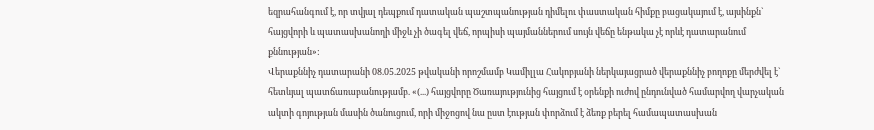եզրահանգում է, որ տվյալ դեպքում դատական պաշտպանության դիմելու փաստական հիմքը բացակայում է, այսինքն` հայցվորի և պատասխանողի միջև չի ծագել վեճ, որպիսի պայմաններում սույն վեճը ենթակա չէ որևէ դատարանում քննության»:
Վերաքննիչ դատարանի 08.05.2025 թվականի որոշմամբ Կամիլլա Հակոբյանի ներկայացրած վերաքննիչ բողոքը մերժվել է` հետևյալ պատճառաբանությամբ. «(...) հայցվորը Ծառայությունից հայցում է օրենքի ուժով ընդունված համարվող վարչական ակտի գոյության մասին ծանուցում, որի միջոցով նա ըստ էության փորձում է ձեռք բերել համապատասխան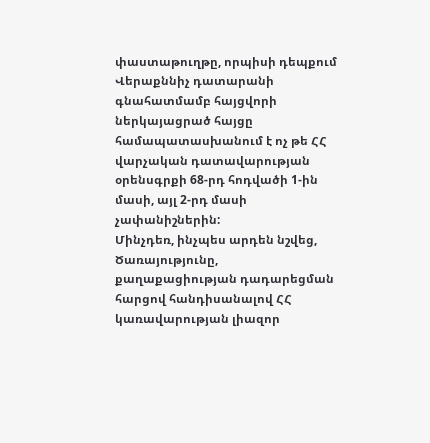փաստաթուղթը, որպիսի դեպքում Վերաքննիչ դատարանի գնահատմամբ հայցվորի ներկայացրած հայցը համապատասխանում է ոչ թե ՀՀ վարչական դատավարության օրենսգրքի 68-րդ հոդվածի 1-ին մասի, այլ 2-րդ մասի չափանիշներին:
Մինչդեռ, ինչպես արդեն նշվեց, Ծառայությունը, քաղաքացիության դադարեցման հարցով հանդիսանալով ՀՀ կառավարության լիազոր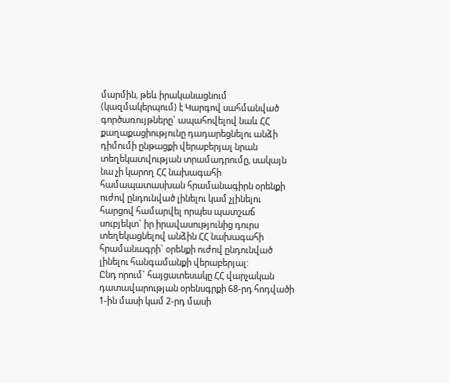մարմին, թեև իրականացնում (կազմակերպում) է Կարգով սահմանված գործառույթները` ապահովելով նաև ՀՀ քաղաքացիությունը դադարեցնելու անձի դիմումի ընթացքի վերաբերյալ նրան տեղեկատվության տրամադրումը, սակայն նա չի կարող ՀՀ նախագահի համապատասխան հրամանագիրն օրենքի ուժով ընդունված լինելու կամ չլինելու հարցով համարվել որպես պատշաճ սուբյեկտ` իր իրավասությունից դուրս տեղեկացնելով անձին ՀՀ նախագահի հրամանագրի` օրենքի ուժով ընդունված լինելու հանգամանքի վերաբերյալ:
Ընդ որում` հայցատեսակը ՀՀ վարչական դատավարության օրենսգրքի 68-րդ հոդվածի 1-ին մասի կամ 2-րդ մասի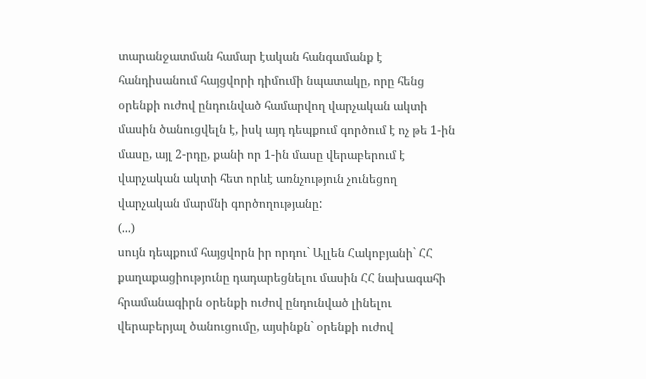տարանջատման համար էական հանգամանք է հանդիսանում հայցվորի դիմումի նպատակը, որը հենց օրենքի ուժով ընդունված համարվող վարչական ակտի մասին ծանուցվելն է, իսկ այդ դեպքում գործում է ոչ թե 1-ին մասը, այլ 2-րդը, քանի որ 1-ին մասը վերաբերում է վարչական ակտի հետ որևէ առնչություն չունեցող վարչական մարմնի գործողությանը:
(...)
սույն դեպքում հայցվորն իր որդու` Ալլեն Հակոբյանի` ՀՀ քաղաքացիությունը դադարեցնելու մասին ՀՀ նախագահի հրամանագիրն օրենքի ուժով ընդունված լինելու վերաբերյալ ծանուցումը, այսինքն` օրենքի ուժով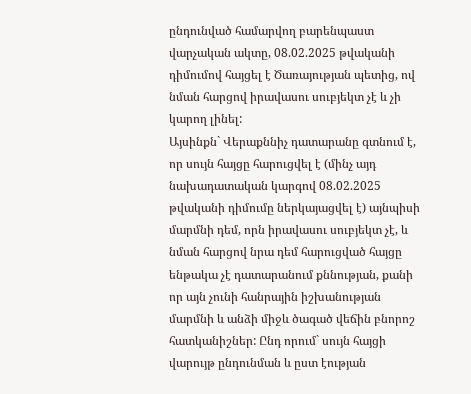ընդունված համարվող բարենպաստ վարչական ակտը, 08.02.2025 թվականի դիմումով հայցել է Ծառայության պետից, ով նման հարցով իրավասու սուբյեկտ չէ և չի կարող լինել:
Այսինքն` Վերաքննիչ դատարանը գտնում է, որ սույն հայցը հարուցվել է (մինչ այդ նախադատական կարգով 08.02.2025 թվականի դիմումը ներկայացվել է) այնպիսի մարմնի դեմ, որն իրավասու սուբյեկտ չէ, և նման հարցով նրա դեմ հարուցված հայցը ենթակա չէ դատարանում քննության, քանի որ այն չունի հանրային իշխանության մարմնի և անձի միջև ծագած վեճին բնորոշ հատկանիշներ: Ընդ որում` սույն հայցի վարույթ ընդունման և ըստ էության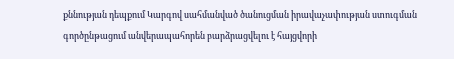քննության դեպքում Կարգով սահմանված ծանուցման իրավաչափության ստուգման գործընթացում անվերապահորեն բարձրացվելու է հայցվորի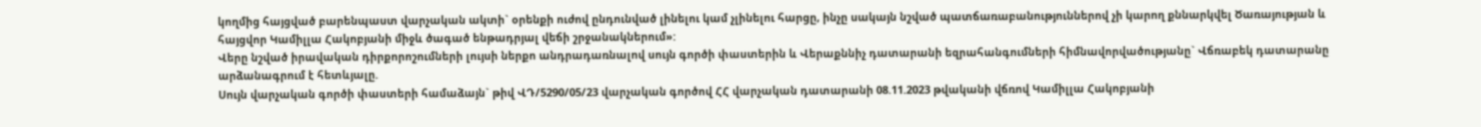կողմից հայցված բարենպաստ վարչական ակտի` օրենքի ուժով ընդունված լինելու կամ չլինելու հարցը, ինչը սակայն նշված պատճառաբանություններով չի կարող քննարկվել Ծառայության և հայցվոր Կամիլլա Հակոբյանի միջև ծագած ենթադրյալ վեճի շրջանակներում»:
Վերը նշված իրավական դիրքորոշումների լույսի ներքո անդրադառնալով սույն գործի փաստերին և Վերաքննիչ դատարանի եզրահանգումների հիմնավորվածությանը` Վճռաբեկ դատարանը արձանագրում է հետևյալը.
Սույն վարչական գործի փաստերի համաձայն` թիվ ՎԴ/5290/05/23 վարչական գործով ՀՀ վարչական դատարանի 08.11.2023 թվականի վճռով Կամիլլա Հակոբյանի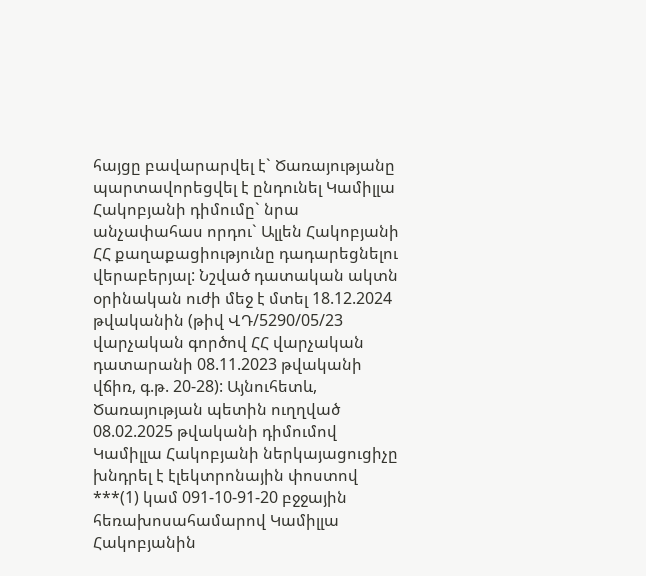հայցը բավարարվել է` Ծառայությանը պարտավորեցվել է ընդունել Կամիլլա Հակոբյանի դիմումը` նրա անչափահաս որդու` Ալլեն Հակոբյանի ՀՀ քաղաքացիությունը դադարեցնելու վերաբերյալ: Նշված դատական ակտն օրինական ուժի մեջ է մտել 18.12.2024 թվականին (թիվ ՎԴ/5290/05/23 վարչական գործով ՀՀ վարչական դատարանի 08.11.2023 թվականի վճիռ, գ.թ. 20-28): Այնուհետև, Ծառայության պետին ուղղված 08.02.2025 թվականի դիմումով Կամիլլա Հակոբյանի ներկայացուցիչը խնդրել է էլեկտրոնային փոստով ***(1) կամ 091-10-91-20 բջջային հեռախոսահամարով Կամիլլա Հակոբյանին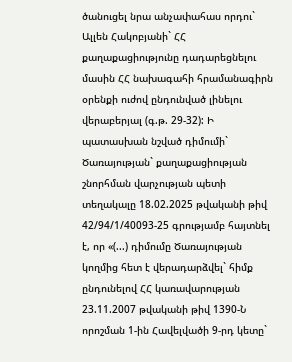ծանուցել նրա անչափահաս որդու` Ալլեն Հակոբյանի` ՀՀ քաղաքացիությունը դադարեցնելու մասին ՀՀ նախագահի հրամանագիրն օրենքի ուժով ընդունված լինելու վերաբերյալ (գ.թ. 29-32): Ի պատասխան նշված դիմումի` Ծառայության` քաղաքացիության շնորհման վարչության պետի տեղակալը 18.02.2025 թվականի թիվ 42/94/1/40093-25 գրությամբ հայտնել է, որ «(...) դիմումը Ծառայության կողմից հետ է վերադարձվել` հիմք ընդունելով ՀՀ կառավարության 23.11.2007 թվականի թիվ 1390-Ն որոշման 1-ին Հավելվածի 9-րդ կետը`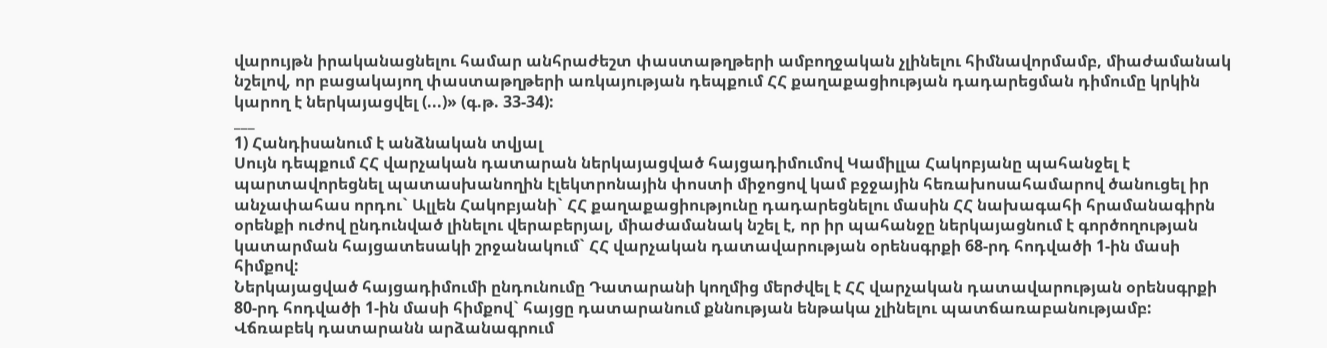վարույթն իրականացնելու համար անհրաժեշտ փաստաթղթերի ամբողջական չլինելու հիմնավորմամբ, միաժամանակ նշելով, որ բացակայող փաստաթղթերի առկայության դեպքում ՀՀ քաղաքացիության դադարեցման դիմումը կրկին կարող է ներկայացվել (...)» (գ.թ. 33-34):
___
1) Հանդիսանում է անձնական տվյալ
Սույն դեպքում ՀՀ վարչական դատարան ներկայացված հայցադիմումով Կամիլլա Հակոբյանը պահանջել է պարտավորեցնել պատասխանողին էլեկտրոնային փոստի միջոցով կամ բջջային հեռախոսահամարով ծանուցել իր անչափահաս որդու` Ալլեն Հակոբյանի` ՀՀ քաղաքացիությունը դադարեցնելու մասին ՀՀ նախագահի հրամանագիրն օրենքի ուժով ընդունված լինելու վերաբերյալ, միաժամանակ նշել է, որ իր պահանջը ներկայացնում է գործողության կատարման հայցատեսակի շրջանակում` ՀՀ վարչական դատավարության օրենսգրքի 68-րդ հոդվածի 1-ին մասի հիմքով:
Ներկայացված հայցադիմումի ընդունումը Դատարանի կողմից մերժվել է ՀՀ վարչական դատավարության օրենսգրքի 80-րդ հոդվածի 1-ին մասի հիմքով` հայցը դատարանում քննության ենթակա չլինելու պատճառաբանությամբ:
Վճռաբեկ դատարանն արձանագրում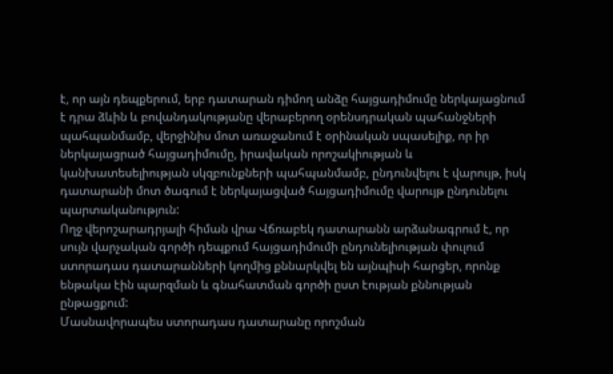է, որ այն դեպքերում, երբ դատարան դիմող անձը հայցադիմումը ներկայացնում է դրա ձևին և բովանդակությանը վերաբերող օրենսդրական պահանջների պահպանմամբ, վերջինիս մոտ առաջանում է օրինական սպասելիք, որ իր ներկայացրած հայցադիմումը, իրավական որոշակիության և կանխատեսելիության սկզբունքների պահպանմամբ, ընդունվելու է վարույթ, իսկ դատարանի մոտ ծագում է ներկայացված հայցադիմումը վարույթ ընդունելու պարտականություն:
Ողջ վերոշարադրյալի հիման վրա Վճռաբեկ դատարանն արձանագրում է, որ սույն վարչական գործի դեպքում հայցադիմումի ընդունելիության փուլում ստորադաս դատարանների կողմից քննարկվել են այնպիսի հարցեր, որոնք ենթակա էին պարզման և գնահատման գործի ըստ էության քննության ընթացքում:
Մասնավորապես ստորադաս դատարանը որոշման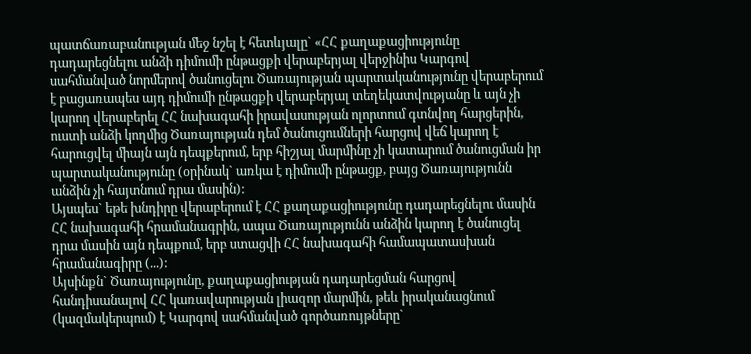պատճառաբանության մեջ նշել է հետևյալը` «ՀՀ քաղաքացիությունը դադարեցնելու անձի դիմումի ընթացքի վերաբերյալ վերջինիս Կարգով սահմանված նորմերով ծանուցելու Ծառայության պարտականությունը վերաբերում է բացառապես այդ դիմումի ընթացքի վերաբերյալ տեղեկատվությանը և այն չի կարող վերաբերել ՀՀ նախագահի իրավասության ոլորտում գտնվող հարցերին, ուստի անձի կողմից Ծառայության դեմ ծանուցումների հարցով վեճ կարող է հարուցվել միայն այն դեպքերում, երբ հիշյալ մարմինը չի կատարում ծանուցման իր պարտականությունը (օրինակ` առկա է դիմումի ընթացք, բայց Ծառայությունն անձին չի հայտնում դրա մասին):
Այսպես` եթե խնդիրը վերաբերում է ՀՀ քաղաքացիությունը դադարեցնելու մասին ՀՀ նախագահի հրամանագրին, ապա Ծառայությունն անձին կարող է ծանուցել դրա մասին այն դեպքում, երբ ստացվի ՀՀ նախագահի համապատասխան հրամանագիրը (...):
Այսինքն` Ծառայությունը, քաղաքացիության դադարեցման հարցով հանդիսանալով ՀՀ կառավարության լիազոր մարմին, թեև իրականացնում (կազմակերպում) է Կարգով սահմանված գործառույթները`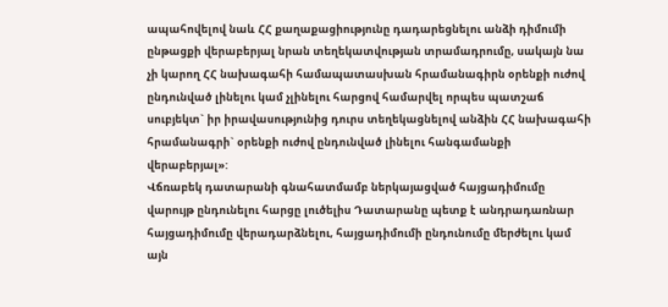ապահովելով նաև ՀՀ քաղաքացիությունը դադարեցնելու անձի դիմումի ընթացքի վերաբերյալ նրան տեղեկատվության տրամադրումը, սակայն նա չի կարող ՀՀ նախագահի համապատասխան հրամանագիրն օրենքի ուժով ընդունված լինելու կամ չլինելու հարցով համարվել որպես պատշաճ սուբյեկտ` իր իրավասությունից դուրս տեղեկացնելով անձին ՀՀ նախագահի հրամանագրի` օրենքի ուժով ընդունված լինելու հանգամանքի վերաբերյալ»:
Վճռաբեկ դատարանի գնահատմամբ ներկայացված հայցադիմումը վարույթ ընդունելու հարցը լուծելիս Դատարանը պետք է անդրադառնար հայցադիմումը վերադարձնելու, հայցադիմումի ընդունումը մերժելու կամ այն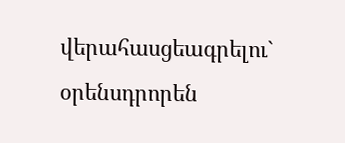վերահասցեագրելու` օրենսդրորեն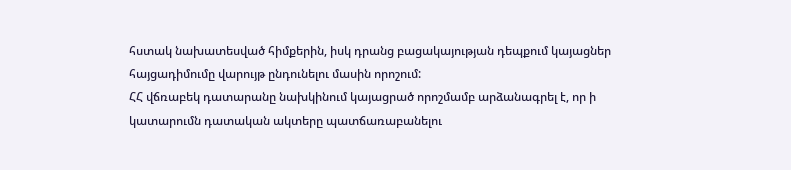հստակ նախատեսված հիմքերին, իսկ դրանց բացակայության դեպքում կայացներ հայցադիմումը վարույթ ընդունելու մասին որոշում:
ՀՀ վճռաբեկ դատարանը նախկինում կայացրած որոշմամբ արձանագրել է, որ ի կատարումն դատական ակտերը պատճառաբանելու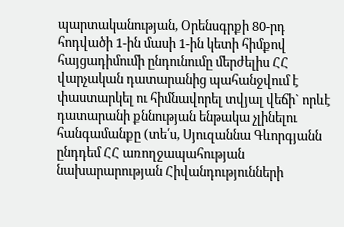պարտականության, Օրենսգրքի 80-րդ հոդվածի 1-ին մասի 1-ին կետի հիմքով հայցադիմումի ընդունումը մերժելիս ՀՀ վարչական դատարանից պահանջվում է փաստարկել ու հիմնավորել տվյալ վեճի` որևէ դատարանի քննության ենթակա չլինելու հանգամանքը (տե՛ս, Սյուզաննա Գևորգյանն ընդդեմ ՀՀ առողջապահության նախարարության Հիվանդությունների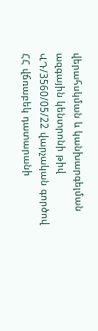վերահսկման և կանխարգելման ազգային կենտրոնի թիվ ՎԴ/3560/05/22 վարչական գործով ՀՀ վճռաբեկ դատարանի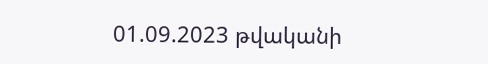01.09.2023 թվականի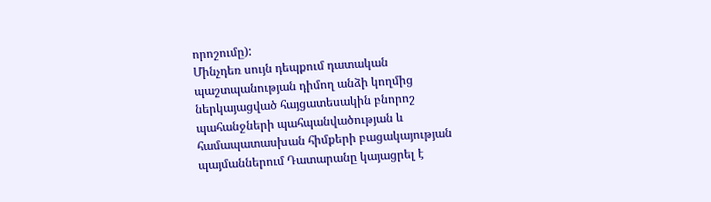որոշումը):
Մինչդեռ սույն դեպքում դատական պաշտպանության դիմող անձի կողմից ներկայացված հայցատեսակին բնորոշ պահանջների պահպանվածության և համապատասխան հիմքերի բացակայության պայմաններում Դատարանը կայացրել է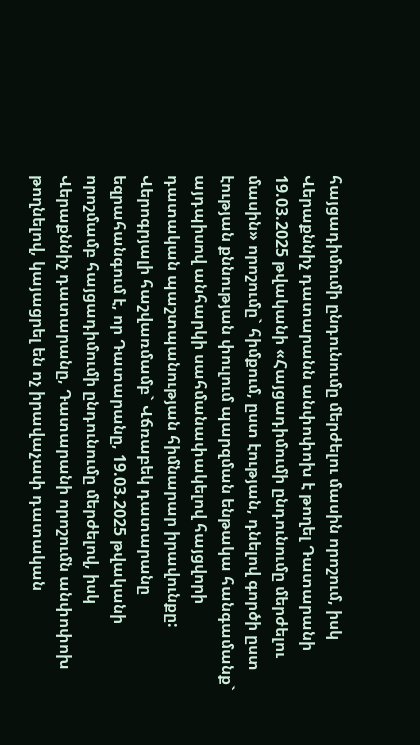հայցադիմումի ընդունումը մերժելու մասին որոշում, իսկ Վերաքննիչ դատարանն անփոփոխ է թողել Դատարանի 19.03.2025 թվականի «Հայցադիմումի ընդունումը մերժելու մասին» որոշումը` հիմքում, ըստ էության, դնելով գործի ըստ էության քննության փուլում պարզման ենթակա հանգամանք` այդպիսով անհարկի սահմանափակելով հայցվորի դատական պաշտպանության հիմնարար իրավունքը:
Վերոգրյալի հաշվառմամբ` Վճռաբեկ դատարանը եզրահանգում է, որ Դատարանը, 19.03.2025 թվականի որոշմամբ հայցադիմումի ընդունումը մերժելով, իսկ Վերաքննիչ դատարանը, Դատարանի որոշումն անփոփոխ թողնելով, կայացրել են ոչ իրավաչափ դատական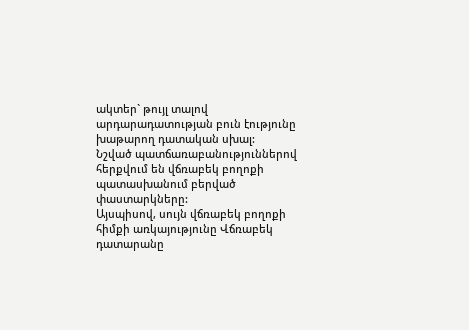ակտեր` թույլ տալով արդարադատության բուն էությունը խաթարող դատական սխալ:
Նշված պատճառաբանություններով հերքվում են վճռաբեկ բողոքի պատասխանում բերված փաստարկները:
Այսպիսով, սույն վճռաբեկ բողոքի հիմքի առկայությունը Վճռաբեկ դատարանը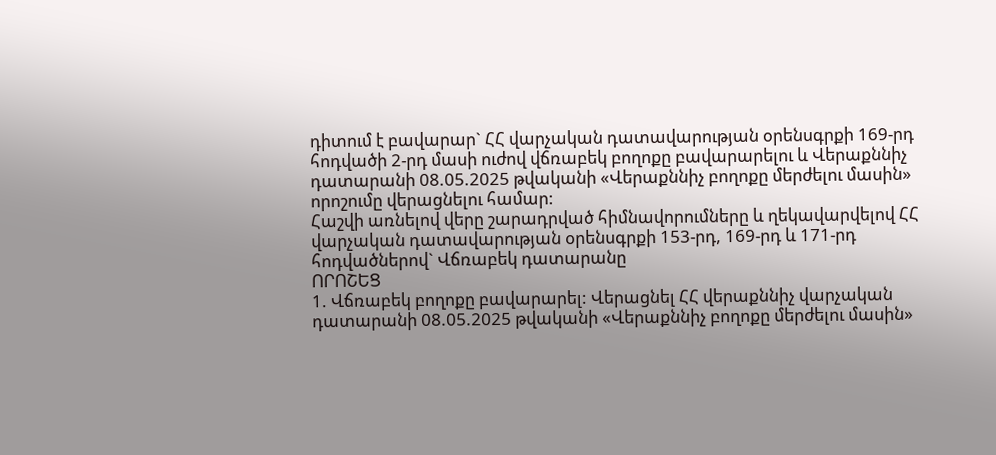դիտում է բավարար` ՀՀ վարչական դատավարության օրենսգրքի 169-րդ հոդվածի 2-րդ մասի ուժով վճռաբեկ բողոքը բավարարելու և Վերաքննիչ դատարանի 08.05.2025 թվականի «Վերաքննիչ բողոքը մերժելու մասին» որոշումը վերացնելու համար:
Հաշվի առնելով վերը շարադրված հիմնավորումները և ղեկավարվելով ՀՀ վարչական դատավարության օրենսգրքի 153-րդ, 169-րդ և 171-րդ հոդվածներով` Վճռաբեկ դատարանը
ՈՐՈՇԵՑ
1. Վճռաբեկ բողոքը բավարարել: Վերացնել ՀՀ վերաքննիչ վարչական դատարանի 08.05.2025 թվականի «Վերաքննիչ բողոքը մերժելու մասին»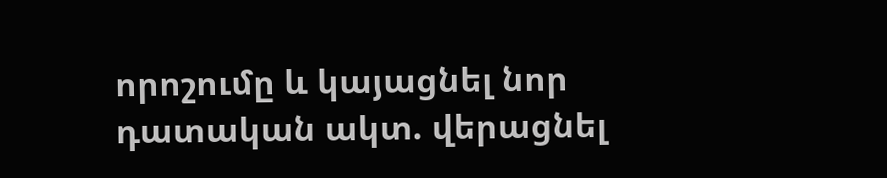որոշումը և կայացնել նոր դատական ակտ. վերացնել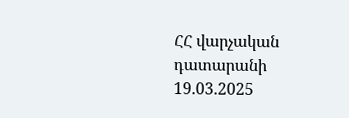ՀՀ վարչական դատարանի 19.03.2025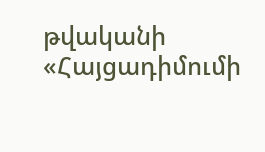թվականի «Հայցադիմումի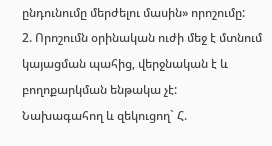ընդունումը մերժելու մասին» որոշումը:
2. Որոշումն օրինական ուժի մեջ է մտնում կայացման պահից, վերջնական է և բողոքարկման ենթակա չէ:
Նախագահող և զեկուցող` Հ.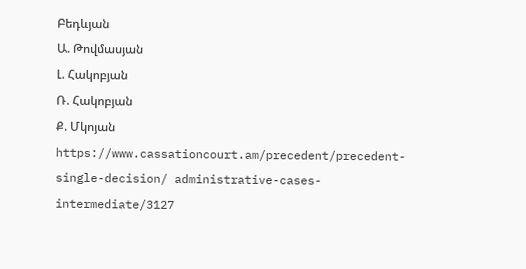Բեդևյան
Ա. Թովմասյան
Լ. Հակոբյան
Ռ. Հակոբյան
Ք. Մկոյան
https://www.cassationcourt.am/precedent/precedent-single-decision/ administrative-cases-intermediate/3127